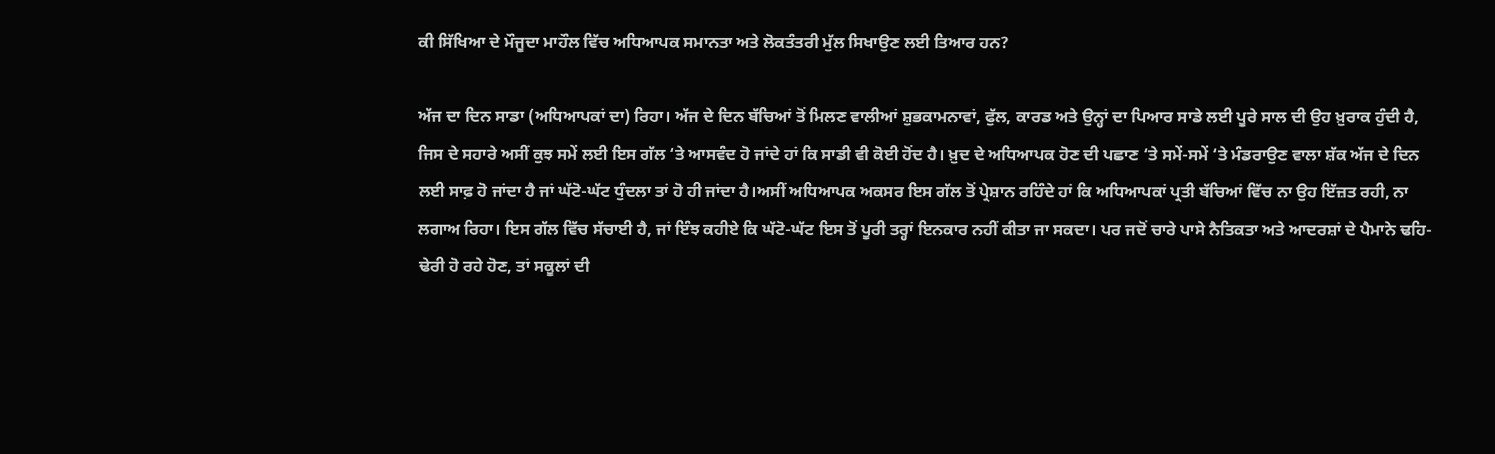ਕੀ ਸਿੱਖਿਆ ਦੇ ਮੌਜੂਦਾ ਮਾਹੌਲ ਵਿੱਚ ਅਧਿਆਪਕ ਸਮਾਨਤਾ ਅਤੇ ਲੋਕਤੰਤਰੀ ਮੁੱਲ ਸਿਖਾਉਣ ਲਈ ਤਿਆਰ ਹਨ?

ਅੱਜ ਦਾ ਦਿਨ ਸਾਡਾ (ਅਧਿਆਪਕਾਂ ਦਾ) ਰਿਹਾ। ਅੱਜ ਦੇ ਦਿਨ ਬੱਚਿਆਂ ਤੋਂ ਮਿਲਣ ਵਾਲੀਆਂ ਸ਼ੁਭਕਾਮਨਾਵਾਂ, ਫੁੱਲ, ਕਾਰਡ ਅਤੇ ਉਨ੍ਹਾਂ ਦਾ ਪਿਆਰ ਸਾਡੇ ਲਈ ਪੂਰੇ ਸਾਲ ਦੀ ਉਹ ਖ਼ੁਰਾਕ ਹੁੰਦੀ ਹੈ, ਜਿਸ ਦੇ ਸਹਾਰੇ ਅਸੀਂ ਕੁਝ ਸਮੇਂ ਲਈ ਇਸ ਗੱਲ ‘ਤੇ ਆਸਵੰਦ ਹੋ ਜਾਂਦੇ ਹਾਂ ਕਿ ਸਾਡੀ ਵੀ ਕੋਈ ਹੋਂਦ ਹੈ। ਖ਼ੁਦ ਦੇ ਅਧਿਆਪਕ ਹੋਣ ਦੀ ਪਛਾਣ ‘ਤੇ ਸਮੇਂ-ਸਮੇਂ ‘ਤੇ ਮੰਡਰਾਉਣ ਵਾਲਾ ਸ਼ੱਕ ਅੱਜ ਦੇ ਦਿਨ ਲਈ ਸਾਫ਼ ਹੋ ਜਾਂਦਾ ਹੈ ਜਾਂ ਘੱਟੋ-ਘੱਟ ਧੁੰਦਲਾ ਤਾਂ ਹੋ ਹੀ ਜਾਂਦਾ ਹੈ।ਅਸੀਂ ਅਧਿਆਪਕ ਅਕਸਰ ਇਸ ਗੱਲ ਤੋਂ ਪ੍ਰੇਸ਼ਾਨ ਰਹਿੰਦੇ ਹਾਂ ਕਿ ਅਧਿਆਪਕਾਂ ਪ੍ਰਤੀ ਬੱਚਿਆਂ ਵਿੱਚ ਨਾ ਉਹ ਇੱਜ਼ਤ ਰਹੀ, ਨਾ ਲਗਾਅ ਰਿਹਾ। ਇਸ ਗੱਲ ਵਿੱਚ ਸੱਚਾਈ ਹੈ, ਜਾਂ ਇੰਝ ਕਹੀਏ ਕਿ ਘੱਟੋ-ਘੱਟ ਇਸ ਤੋਂ ਪੂਰੀ ਤਰ੍ਹਾਂ ਇਨਕਾਰ ਨਹੀਂ ਕੀਤਾ ਜਾ ਸਕਦਾ। ਪਰ ਜਦੋਂ ਚਾਰੇ ਪਾਸੇ ਨੈਤਿਕਤਾ ਅਤੇ ਆਦਰਸ਼ਾਂ ਦੇ ਪੈਮਾਨੇ ਢਹਿ-ਢੇਰੀ ਹੋ ਰਹੇ ਹੋਣ, ਤਾਂ ਸਕੂਲਾਂ ਦੀ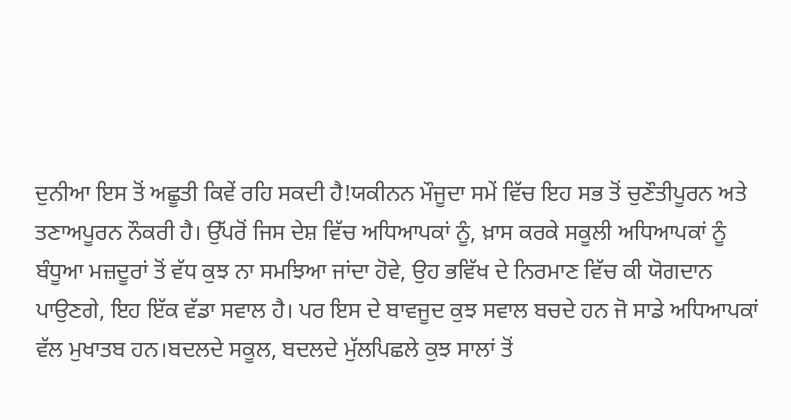ਦੁਨੀਆ ਇਸ ਤੋਂ ਅਛੂਤੀ ਕਿਵੇਂ ਰਹਿ ਸਕਦੀ ਹੈ!ਯਕੀਨਨ ਮੌਜੂਦਾ ਸਮੇਂ ਵਿੱਚ ਇਹ ਸਭ ਤੋਂ ਚੁਣੌਤੀਪੂਰਨ ਅਤੇ ਤਣਾਅਪੂਰਨ ਨੌਕਰੀ ਹੈ। ਉੱਪਰੋਂ ਜਿਸ ਦੇਸ਼ ਵਿੱਚ ਅਧਿਆਪਕਾਂ ਨੂੰ, ਖ਼ਾਸ ਕਰਕੇ ਸਕੂਲੀ ਅਧਿਆਪਕਾਂ ਨੂੰ ਬੰਧੂਆ ਮਜ਼ਦੂਰਾਂ ਤੋਂ ਵੱਧ ਕੁਝ ਨਾ ਸਮਝਿਆ ਜਾਂਦਾ ਹੋਵੇ, ਉਹ ਭਵਿੱਖ ਦੇ ਨਿਰਮਾਣ ਵਿੱਚ ਕੀ ਯੋਗਦਾਨ ਪਾਉਣਗੇ, ਇਹ ਇੱਕ ਵੱਡਾ ਸਵਾਲ ਹੈ। ਪਰ ਇਸ ਦੇ ਬਾਵਜੂਦ ਕੁਝ ਸਵਾਲ ਬਚਦੇ ਹਨ ਜੋ ਸਾਡੇ ਅਧਿਆਪਕਾਂ ਵੱਲ ਮੁਖਾਤਬ ਹਨ।ਬਦਲਦੇ ਸਕੂਲ, ਬਦਲਦੇ ਮੁੱਲਪਿਛਲੇ ਕੁਝ ਸਾਲਾਂ ਤੋਂ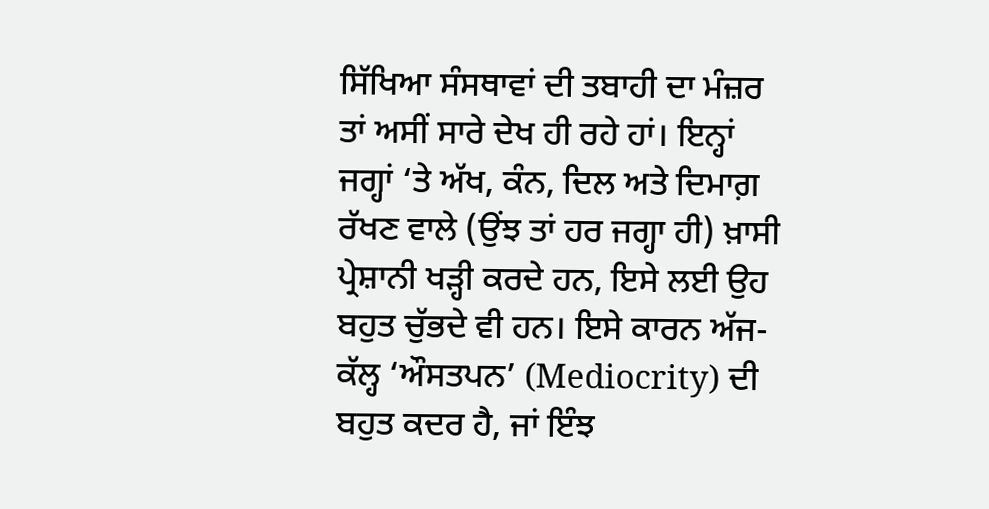ਸਿੱਖਿਆ ਸੰਸਥਾਵਾਂ ਦੀ ਤਬਾਹੀ ਦਾ ਮੰਜ਼ਰ ਤਾਂ ਅਸੀਂ ਸਾਰੇ ਦੇਖ ਹੀ ਰਹੇ ਹਾਂ। ਇਨ੍ਹਾਂ ਜਗ੍ਹਾਂ ‘ਤੇ ਅੱਖ, ਕੰਨ, ਦਿਲ ਅਤੇ ਦਿਮਾਗ਼ ਰੱਖਣ ਵਾਲੇ (ਉਂਝ ਤਾਂ ਹਰ ਜਗ੍ਹਾ ਹੀ) ਖ਼ਾਸੀ ਪ੍ਰੇਸ਼ਾਨੀ ਖੜ੍ਹੀ ਕਰਦੇ ਹਨ, ਇਸੇ ਲਈ ਉਹ ਬਹੁਤ ਚੁੱਭਦੇ ਵੀ ਹਨ। ਇਸੇ ਕਾਰਨ ਅੱਜ-ਕੱਲ੍ਹ ‘ਔਸਤਪਨ’ (Mediocrity) ਦੀ ਬਹੁਤ ਕਦਰ ਹੈ, ਜਾਂ ਇੰਝ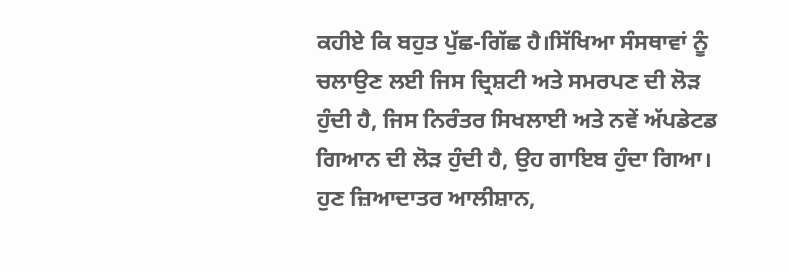ਕਹੀਏ ਕਿ ਬਹੁਤ ਪੁੱਛ-ਗਿੱਛ ਹੈ।ਸਿੱਖਿਆ ਸੰਸਥਾਵਾਂ ਨੂੰ ਚਲਾਉਣ ਲਈ ਜਿਸ ਦ੍ਰਿਸ਼ਟੀ ਅਤੇ ਸਮਰਪਣ ਦੀ ਲੋੜ ਹੁੰਦੀ ਹੈ, ਜਿਸ ਨਿਰੰਤਰ ਸਿਖਲਾਈ ਅਤੇ ਨਵੇਂ ਅੱਪਡੇਟਡ ਗਿਆਨ ਦੀ ਲੋੜ ਹੁੰਦੀ ਹੈ, ਉਹ ਗਾਇਬ ਹੁੰਦਾ ਗਿਆ। ਹੁਣ ਜ਼ਿਆਦਾਤਰ ਆਲੀਸ਼ਾਨ,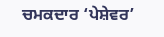ਚਮਕਦਾਰ ‘ਪੇਸ਼ੇਵਰ’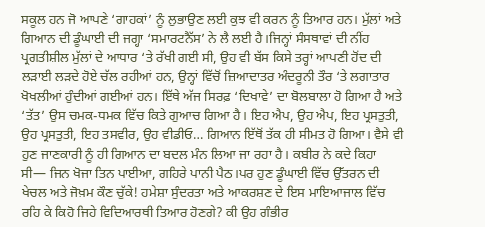ਸਕੂਲ ਹਨ ਜੋ ਆਪਣੇ ‘ਗਾਹਕਾਂ’ ਨੂੰ ਲੁਭਾਉਣ ਲਈ ਕੁਝ ਵੀ ਕਰਨ ਨੂੰ ਤਿਆਰ ਹਨ। ਮੁੱਲਾਂ ਅਤੇ ਗਿਆਨ ਦੀ ਡੂੰਘਾਈ ਦੀ ਜਗ੍ਹਾ ‘ਸਮਾਰਟਨੈੱਸ’ ਨੇ ਲੈ ਲਈ ਹੈ।ਜਿਨ੍ਹਾਂ ਸੰਸਥਾਵਾਂ ਦੀ ਨੀਂਹ ਪ੍ਰਗਤੀਸ਼ੀਲ ਮੁੱਲਾਂ ਦੇ ਆਧਾਰ ‘ਤੇ ਰੱਖੀ ਗਈ ਸੀ, ਉਹ ਵੀ ਬੱਸ ਕਿਸੇ ਤਰ੍ਹਾਂ ਆਪਣੀ ਹੋਂਦ ਦੀ ਲੜਾਈ ਲੜਦੇ ਹੋਏ ਚੱਲ ਰਹੀਆਂ ਹਨ, ਉਨ੍ਹਾਂ ਵਿੱਚੋਂ ਜ਼ਿਆਦਾਤਰ ਅੰਦਰੂਨੀ ਤੌਰ ‘ਤੇ ਲਗਾਤਾਰ ਖੋਖਲੀਆਂ ਹੁੰਦੀਆਂ ਗਈਆਂ ਹਨ। ਇੱਥੇ ਅੱਜ ਸਿਰਫ਼ ‘ਦਿਖਾਵੇ’ ਦਾ ਬੋਲਬਾਲਾ ਹੋ ਗਿਆ ਹੈ ਅਤੇ ‘ਤੱਤ’ ਉਸ ਚਮਕ-ਧਮਕ ਵਿੱਚ ਕਿਤੇ ਗੁਆਚ ਗਿਆ ਹੈ। ਇਹ ਐਪ, ਉਹ ਐਪ, ਇਹ ਪ੍ਰਸਤੁਤੀ, ਉਹ ਪ੍ਰਸਤੁਤੀ, ਇਹ ਤਸਵੀਰ, ਉਹ ਵੀਡੀਓ… ਗਿਆਨ ਇੱਥੋਂ ਤੱਕ ਹੀ ਸੀਮਤ ਹੋ ਗਿਆ। ਵੈਸੇ ਵੀ ਹੁਣ ਜਾਣਕਾਰੀ ਨੂੰ ਹੀ ਗਿਆਨ ਦਾ ਬਦਲ ਮੰਨ ਲਿਆ ਜਾ ਰਹਾ ਹੈ। ਕਬੀਰ ਨੇ ਕਦੇ ਕਿਹਾ ਸੀ— ਜਿਨ ਖੋਜਾ ਤਿਨ ਪਾਈਆ, ਗਹਿਰੇ ਪਾਨੀ ਪੈਠ।ਪਰ ਹੁਣ ਡੂੰਘਾਈ ਵਿੱਚ ਉੱਤਰਨ ਦੀ ਖੇਚਲ ਅਤੇ ਜੋਖ਼ਮ ਕੌਣ ਚੁੱਕੇ! ਹਮੇਸ਼ਾ ਸੁੰਦਰਤਾ ਅਤੇ ਆਕਰਸ਼ਣ ਦੇ ਇਸ ਮਾਇਆਜਾਲ ਵਿੱਚ ਰਹਿ ਕੇ ਕਿਹੋ ਜਿਹੇ ਵਿਦਿਆਰਥੀ ਤਿਆਰ ਹੋਣਗੇ? ਕੀ ਉਹ ਗੰਭੀਰ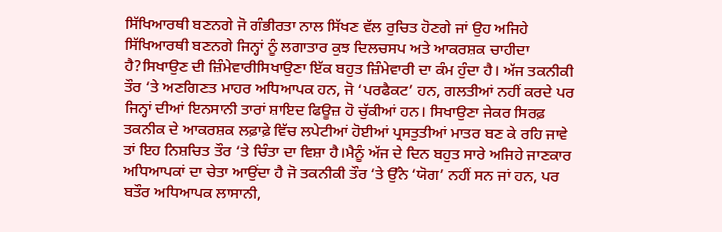ਸਿੱਖਿਆਰਥੀ ਬਣਨਗੇ ਜੋ ਗੰਭੀਰਤਾ ਨਾਲ ਸਿੱਖਣ ਵੱਲ ਰੁਚਿਤ ਹੋਣਗੇ ਜਾਂ ਉਹ ਅਜਿਹੇ ਸਿੱਖਿਆਰਥੀ ਬਣਨਗੇ ਜਿਨ੍ਹਾਂ ਨੂੰ ਲਗਾਤਾਰ ਕੁਝ ਦਿਲਚਸਪ ਅਤੇ ਆਕਰਸ਼ਕ ਚਾਹੀਦਾ ਹੈ?ਸਿਖਾਉਣ ਦੀ ਜ਼ਿੰਮੇਵਾਰੀਸਿਖਾਉਣਾ ਇੱਕ ਬਹੁਤ ਜ਼ਿੰਮੇਵਾਰੀ ਦਾ ਕੰਮ ਹੁੰਦਾ ਹੈ। ਅੱਜ ਤਕਨੀਕੀ ਤੌਰ ‘ਤੇ ਅਣਗਿਣਤ ਮਾਹਰ ਅਧਿਆਪਕ ਹਨ, ਜੋ ‘ਪਰਫੈਕਟ’ ਹਨ, ਗਲਤੀਆਂ ਨਹੀਂ ਕਰਦੇ ਪਰ ਜਿਨ੍ਹਾਂ ਦੀਆਂ ਇਨਸਾਨੀ ਤਾਰਾਂ ਸ਼ਾਇਦ ਫਿਊਜ਼ ਹੋ ਚੁੱਕੀਆਂ ਹਨ। ਸਿਖਾਉਣਾ ਜੇਕਰ ਸਿਰਫ਼ ਤਕਨੀਕ ਦੇ ਆਕਰਸ਼ਕ ਲਫ਼ਾਫ਼ੇ ਵਿੱਚ ਲਪੇਟੀਆਂ ਹੋਈਆਂ ਪ੍ਰਸਤੁਤੀਆਂ ਮਾਤਰ ਬਣ ਕੇ ਰਹਿ ਜਾਵੇ ਤਾਂ ਇਹ ਨਿਸ਼ਚਿਤ ਤੌਰ ‘ਤੇ ਚਿੰਤਾ ਦਾ ਵਿਸ਼ਾ ਹੈ।ਮੈਨੂੰ ਅੱਜ ਦੇ ਦਿਨ ਬਹੁਤ ਸਾਰੇ ਅਜਿਹੇ ਜਾਣਕਾਰ ਅਧਿਆਪਕਾਂ ਦਾ ਚੇਤਾ ਆਉਂਦਾ ਹੈ ਜੋ ਤਕਨੀਕੀ ਤੌਰ ‘ਤੇ ਉੱਨੇ ‘ਯੋਗ’ ਨਹੀਂ ਸਨ ਜਾਂ ਹਨ, ਪਰ ਬਤੌਰ ਅਧਿਆਪਕ ਲਾਸਾਨੀ,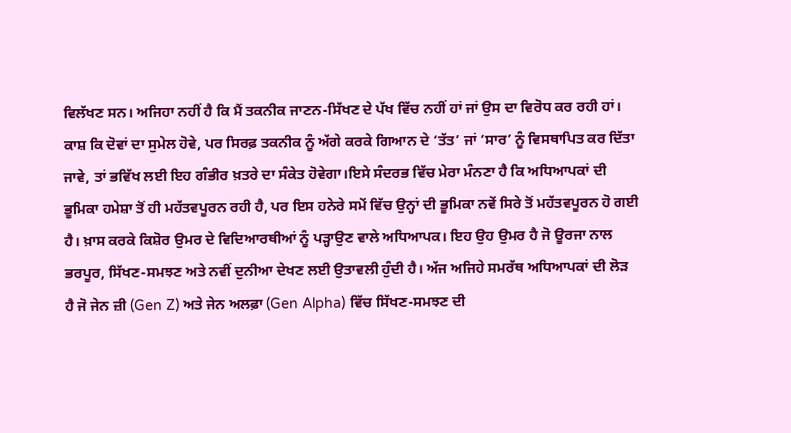ਵਿਲੱਖਣ ਸਨ। ਅਜਿਹਾ ਨਹੀਂ ਹੈ ਕਿ ਮੈਂ ਤਕਨੀਕ ਜਾਣਨ-ਸਿੱਖਣ ਦੇ ਪੱਖ ਵਿੱਚ ਨਹੀਂ ਹਾਂ ਜਾਂ ਉਸ ਦਾ ਵਿਰੋਧ ਕਰ ਰਹੀ ਹਾਂ। ਕਾਸ਼ ਕਿ ਦੋਵਾਂ ਦਾ ਸੁਮੇਲ ਹੋਵੇ, ਪਰ ਸਿਰਫ਼ ਤਕਨੀਕ ਨੂੰ ਅੱਗੇ ਕਰਕੇ ਗਿਆਨ ਦੇ ‘ਤੱਤ’ ਜਾਂ ‘ਸਾਰ’ ਨੂੰ ਵਿਸਥਾਪਿਤ ਕਰ ਦਿੱਤਾ ਜਾਵੇ, ਤਾਂ ਭਵਿੱਖ ਲਈ ਇਹ ਗੰਭੀਰ ਖ਼ਤਰੇ ਦਾ ਸੰਕੇਤ ਹੋਵੇਗਾ।ਇਸੇ ਸੰਦਰਭ ਵਿੱਚ ਮੇਰਾ ਮੰਨਣਾ ਹੈ ਕਿ ਅਧਿਆਪਕਾਂ ਦੀ ਭੂਮਿਕਾ ਹਮੇਸ਼ਾ ਤੋਂ ਹੀ ਮਹੱਤਵਪੂਰਨ ਰਹੀ ਹੈ, ਪਰ ਇਸ ਹਨੇਰੇ ਸਮੇਂ ਵਿੱਚ ਉਨ੍ਹਾਂ ਦੀ ਭੂਮਿਕਾ ਨਵੇਂ ਸਿਰੇ ਤੋਂ ਮਹੱਤਵਪੂਰਨ ਹੋ ਗਈ ਹੈ। ਖ਼ਾਸ ਕਰਕੇ ਕਿਸ਼ੋਰ ਉਮਰ ਦੇ ਵਿਦਿਆਰਥੀਆਂ ਨੂੰ ਪੜ੍ਹਾਉਣ ਵਾਲੇ ਅਧਿਆਪਕ। ਇਹ ਉਹ ਉਮਰ ਹੈ ਜੋ ਊਰਜਾ ਨਾਲ ਭਰਪੂਰ, ਸਿੱਖਣ-ਸਮਝਣ ਅਤੇ ਨਵੀਂ ਦੁਨੀਆ ਦੇਖਣ ਲਈ ਉਤਾਵਲੀ ਹੁੰਦੀ ਹੈ। ਅੱਜ ਅਜਿਹੇ ਸਮਰੱਥ ਅਧਿਆਪਕਾਂ ਦੀ ਲੋੜ ਹੈ ਜੋ ਜੇਨ ਜ਼ੀ (Gen Z) ਅਤੇ ਜੇਨ ਅਲਫ਼ਾ (Gen Alpha) ਵਿੱਚ ਸਿੱਖਣ-ਸਮਝਣ ਦੀ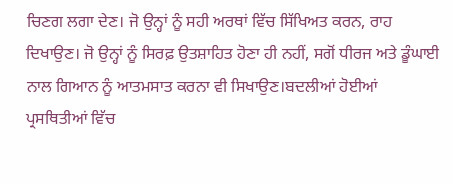ਚਿਣਗ ਲਗਾ ਦੇਣ। ਜੋ ਉਨ੍ਹਾਂ ਨੂੰ ਸਹੀ ਅਰਥਾਂ ਵਿੱਚ ਸਿੱਖਿਅਤ ਕਰਨ, ਰਾਹ ਦਿਖਾਉਣ। ਜੋ ਉਨ੍ਹਾਂ ਨੂੰ ਸਿਰਫ਼ ਉਤਸ਼ਾਹਿਤ ਹੋਣਾ ਹੀ ਨਹੀਂ, ਸਗੋਂ ਧੀਰਜ ਅਤੇ ਡੂੰਘਾਈ ਨਾਲ ਗਿਆਨ ਨੂੰ ਆਤਮਸਾਤ ਕਰਨਾ ਵੀ ਸਿਖਾਉਣ।ਬਦਲੀਆਂ ਹੋਈਆਂ ਪ੍ਰਸਥਿਤੀਆਂ ਵਿੱਚ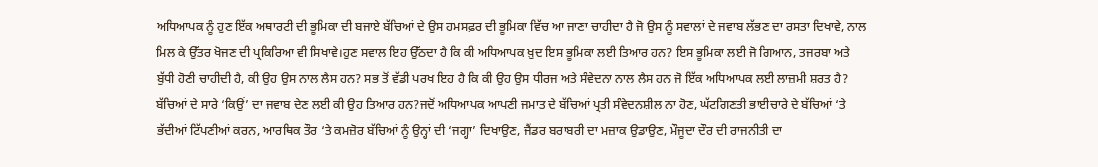ਅਧਿਆਪਕ ਨੂੰ ਹੁਣ ਇੱਕ ਅਥਾਰਟੀ ਦੀ ਭੂਮਿਕਾ ਦੀ ਬਜਾਏ ਬੱਚਿਆਂ ਦੇ ਉਸ ਹਮਸਫ਼ਰ ਦੀ ਭੂਮਿਕਾ ਵਿੱਚ ਆ ਜਾਣਾ ਚਾਹੀਦਾ ਹੈ ਜੋ ਉਸ ਨੂੰ ਸਵਾਲਾਂ ਦੇ ਜਵਾਬ ਲੱਭਣ ਦਾ ਰਸਤਾ ਦਿਖਾਵੇ, ਨਾਲ ਮਿਲ ਕੇ ਉੱਤਰ ਖੋਜਣ ਦੀ ਪ੍ਰਕਿਰਿਆ ਵੀ ਸਿਖਾਵੇ।ਹੁਣ ਸਵਾਲ ਇਹ ਉੱਠਦਾ ਹੈ ਕਿ ਕੀ ਅਧਿਆਪਕ ਖ਼ੁਦ ਇਸ ਭੂਮਿਕਾ ਲਈ ਤਿਆਰ ਹਨ? ਇਸ ਭੂਮਿਕਾ ਲਈ ਜੋ ਗਿਆਨ, ਤਜਰਬਾ ਅਤੇ ਬੁੱਧੀ ਹੋਣੀ ਚਾਹੀਦੀ ਹੈ, ਕੀ ਉਹ ਉਸ ਨਾਲ ਲੈਸ ਹਨ? ਸਭ ਤੋਂ ਵੱਡੀ ਪਰਖ ਇਹ ਹੈ ਕਿ ਕੀ ਉਹ ਉਸ ਧੀਰਜ ਅਤੇ ਸੰਵੇਦਨਾ ਨਾਲ ਲੈਸ ਹਨ ਜੋ ਇੱਕ ਅਧਿਆਪਕ ਲਈ ਲਾਜ਼ਮੀ ਸ਼ਰਤ ਹੈ? ਬੱਚਿਆਂ ਦੇ ਸਾਰੇ ‘ਕਿਉਂ’ ਦਾ ਜਵਾਬ ਦੇਣ ਲਈ ਕੀ ਉਹ ਤਿਆਰ ਹਨ?ਜਦੋਂ ਅਧਿਆਪਕ ਆਪਣੀ ਜਮਾਤ ਦੇ ਬੱਚਿਆਂ ਪ੍ਰਤੀ ਸੰਵੇਦਨਸ਼ੀਲ ਨਾ ਹੋਣ, ਘੱਟਗਿਣਤੀ ਭਾਈਚਾਰੇ ਦੇ ਬੱਚਿਆਂ ‘ਤੇ ਭੱਦੀਆਂ ਟਿੱਪਣੀਆਂ ਕਰਨ, ਆਰਥਿਕ ਤੌਰ ‘ਤੇ ਕਮਜ਼ੋਰ ਬੱਚਿਆਂ ਨੂੰ ਉਨ੍ਹਾਂ ਦੀ ‘ਜਗ੍ਹਾ’ ਦਿਖਾਉਣ, ਜੈਂਡਰ ਬਰਾਬਰੀ ਦਾ ਮਜ਼ਾਕ ਉਡਾਉਣ, ਮੌਜੂਦਾ ਦੌਰ ਦੀ ਰਾਜਨੀਤੀ ਦਾ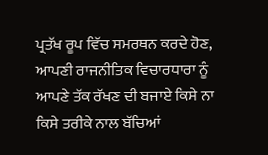ਪ੍ਰਤੱਖ ਰੂਪ ਵਿੱਚ ਸਮਰਥਨ ਕਰਦੇ ਹੋਣ, ਆਪਣੀ ਰਾਜਨੀਤਿਕ ਵਿਚਾਰਧਾਰਾ ਨੂੰ ਆਪਣੇ ਤੱਕ ਰੱਖਣ ਦੀ ਬਜਾਏ ਕਿਸੇ ਨਾ ਕਿਸੇ ਤਰੀਕੇ ਨਾਲ ਬੱਚਿਆਂ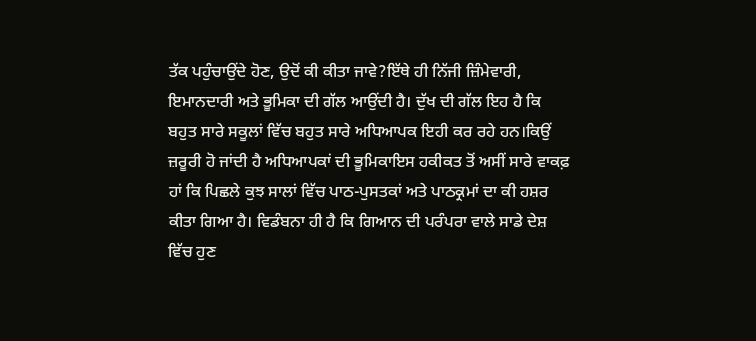ਤੱਕ ਪਹੁੰਚਾਉਂਦੇ ਹੋਣ, ਉਦੋਂ ਕੀ ਕੀਤਾ ਜਾਵੇ?ਇੱਥੇ ਹੀ ਨਿੱਜੀ ਜ਼ਿੰਮੇਵਾਰੀ, ਇਮਾਨਦਾਰੀ ਅਤੇ ਭੂਮਿਕਾ ਦੀ ਗੱਲ ਆਉਂਦੀ ਹੈ। ਦੁੱਖ ਦੀ ਗੱਲ ਇਹ ਹੈ ਕਿ ਬਹੁਤ ਸਾਰੇ ਸਕੂਲਾਂ ਵਿੱਚ ਬਹੁਤ ਸਾਰੇ ਅਧਿਆਪਕ ਇਹੀ ਕਰ ਰਹੇ ਹਨ।ਕਿਉਂ ਜ਼ਰੂਰੀ ਹੋ ਜਾਂਦੀ ਹੈ ਅਧਿਆਪਕਾਂ ਦੀ ਭੂਮਿਕਾਇਸ ਹਕੀਕਤ ਤੋਂ ਅਸੀਂ ਸਾਰੇ ਵਾਕਫ਼ ਹਾਂ ਕਿ ਪਿਛਲੇ ਕੁਝ ਸਾਲਾਂ ਵਿੱਚ ਪਾਠ-ਪੁਸਤਕਾਂ ਅਤੇ ਪਾਠਕ੍ਰਮਾਂ ਦਾ ਕੀ ਹਸ਼ਰ ਕੀਤਾ ਗਿਆ ਹੈ। ਵਿਡੰਬਨਾ ਹੀ ਹੈ ਕਿ ਗਿਆਨ ਦੀ ਪਰੰਪਰਾ ਵਾਲੇ ਸਾਡੇ ਦੇਸ਼ ਵਿੱਚ ਹੁਣ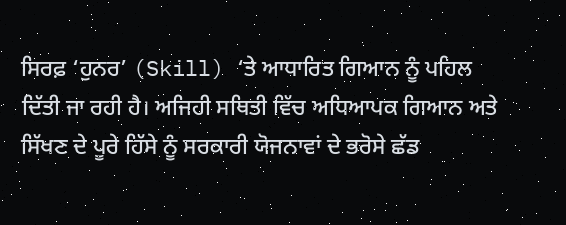ਸਿਰਫ਼ ‘ਹੁਨਰ’ (Skill) ‘ਤੇ ਆਧਾਰਿਤ ਗਿਆਨ ਨੂੰ ਪਹਿਲ ਦਿੱਤੀ ਜਾ ਰਹੀ ਹੈ। ਅਜਿਹੀ ਸਥਿਤੀ ਵਿੱਚ ਅਧਿਆਪਕ ਗਿਆਨ ਅਤੇ ਸਿੱਖਣ ਦੇ ਪੂਰੇ ਹਿੱਸੇ ਨੂੰ ਸਰਕਾਰੀ ਯੋਜਨਾਵਾਂ ਦੇ ਭਰੋਸੇ ਛੱਡ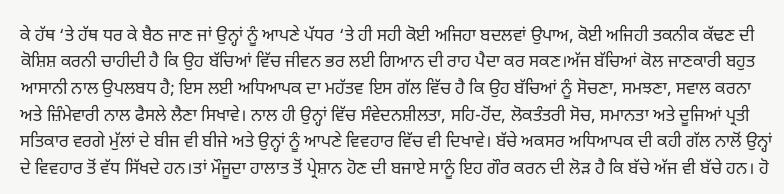ਕੇ ਹੱਥ ‘ਤੇ ਹੱਥ ਧਰ ਕੇ ਬੈਠ ਜਾਣ ਜਾਂ ਉਨ੍ਹਾਂ ਨੂੰ ਆਪਣੇ ਪੱਧਰ ‘ਤੇ ਹੀ ਸਹੀ ਕੋਈ ਅਜਿਹਾ ਬਦਲਵਾਂ ਉਪਾਅ, ਕੋਈ ਅਜਿਹੀ ਤਕਨੀਕ ਕੱਢਣ ਦੀ ਕੋਸ਼ਿਸ਼ ਕਰਨੀ ਚਾਹੀਦੀ ਹੈ ਕਿ ਉਹ ਬੱਚਿਆਂ ਵਿੱਚ ਜੀਵਨ ਭਰ ਲਈ ਗਿਆਨ ਦੀ ਰਾਹ ਪੈਦਾ ਕਰ ਸਕਣ।ਅੱਜ ਬੱਚਿਆਂ ਕੋਲ ਜਾਣਕਾਰੀ ਬਹੁਤ ਆਸਾਨੀ ਨਾਲ ਉਪਲਬਧ ਹੈ; ਇਸ ਲਈ ਅਧਿਆਪਕ ਦਾ ਮਹੱਤਵ ਇਸ ਗੱਲ ਵਿੱਚ ਹੈ ਕਿ ਉਹ ਬੱਚਿਆਂ ਨੂੰ ਸੋਚਣਾ, ਸਮਝਣਾ, ਸਵਾਲ ਕਰਨਾ ਅਤੇ ਜ਼ਿੰਮੇਵਾਰੀ ਨਾਲ ਫੈਸਲੇ ਲੈਣਾ ਸਿਖਾਵੇ। ਨਾਲ ਹੀ ਉਨ੍ਹਾਂ ਵਿੱਚ ਸੰਵੇਦਨਸ਼ੀਲਤਾ, ਸਹਿ-ਹੋਂਦ, ਲੋਕਤੰਤਰੀ ਸੋਚ, ਸਮਾਨਤਾ ਅਤੇ ਦੂਜਿਆਂ ਪ੍ਰਤੀ ਸਤਿਕਾਰ ਵਰਗੇ ਮੁੱਲਾਂ ਦੇ ਬੀਜ ਵੀ ਬੀਜੇ ਅਤੇ ਉਨ੍ਹਾਂ ਨੂੰ ਆਪਣੇ ਵਿਵਹਾਰ ਵਿੱਚ ਵੀ ਦਿਖਾਵੇ। ਬੱਚੇ ਅਕਸਰ ਅਧਿਆਪਕ ਦੀ ਕਹੀ ਗੱਲ ਨਾਲੋਂ ਉਨ੍ਹਾਂ ਦੇ ਵਿਵਹਾਰ ਤੋਂ ਵੱਧ ਸਿੱਖਦੇ ਹਨ।ਤਾਂ ਮੌਜੂਦਾ ਹਾਲਾਤ ਤੋਂ ਪ੍ਰੇਸ਼ਾਨ ਹੋਣ ਦੀ ਬਜਾਏ ਸਾਨੂੰ ਇਹ ਗੌਰ ਕਰਨ ਦੀ ਲੋੜ ਹੈ ਕਿ ਬੱਚੇ ਅੱਜ ਵੀ ਬੱਚੇ ਹਨ। ਹੋ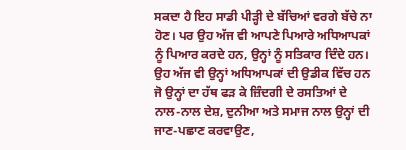ਸਕਦਾ ਹੈ ਇਹ ਸਾਡੀ ਪੀੜ੍ਹੀ ਦੇ ਬੱਚਿਆਂ ਵਰਗੇ ਬੱਚੇ ਨਾ ਹੋਣ। ਪਰ ਉਹ ਅੱਜ ਵੀ ਆਪਣੇ ਪਿਆਰੇ ਅਧਿਆਪਕਾਂ ਨੂੰ ਪਿਆਰ ਕਰਦੇ ਹਨ, ਉਨ੍ਹਾਂ ਨੂੰ ਸਤਿਕਾਰ ਦਿੰਦੇ ਹਨ। ਉਹ ਅੱਜ ਵੀ ਉਨ੍ਹਾਂ ਅਧਿਆਪਕਾਂ ਦੀ ਉਡੀਕ ਵਿੱਚ ਹਨ ਜੋ ਉਨ੍ਹਾਂ ਦਾ ਹੱਥ ਫੜ ਕੇ ਜ਼ਿੰਦਗੀ ਦੇ ਰਸਤਿਆਂ ਦੇ ਨਾਲ-ਨਾਲ ਦੇਸ਼, ਦੁਨੀਆ ਅਤੇ ਸਮਾਜ ਨਾਲ ਉਨ੍ਹਾਂ ਦੀ ਜਾਣ-ਪਛਾਣ ਕਰਵਾਉਣ,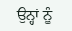ਉਨ੍ਹਾਂ ਨੂੰ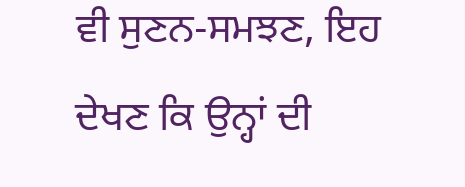ਵੀ ਸੁਣਨ-ਸਮਝਣ, ਇਹ ਦੇਖਣ ਕਿ ਉਨ੍ਹਾਂ ਦੀ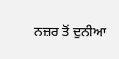ਨਜ਼ਰ ਤੋਂ ਦੁਨੀਆ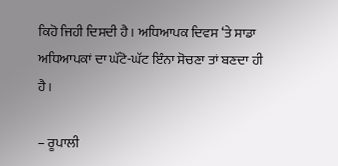ਕਿਹੋ ਜਿਹੀ ਦਿਸਦੀ ਹੈ। ਅਧਿਆਪਕ ਦਿਵਸ ‘ਤੇ ਸਾਡਾ ਅਧਿਆਪਕਾਂ ਦਾ ਘੱਟੋ-ਘੱਟ ਇੰਨਾ ਸੋਚਣਾ ਤਾਂ ਬਣਦਾ ਹੀ ਹੈ।

– ਰੂਪਾਲੀ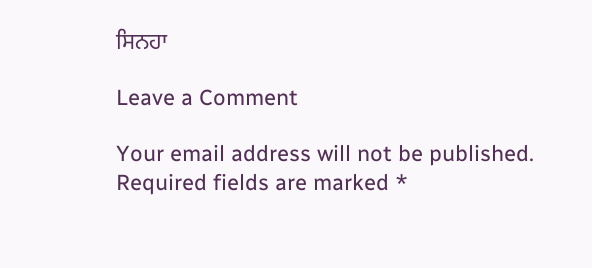ਸਿਨਹਾ

Leave a Comment

Your email address will not be published. Required fields are marked *